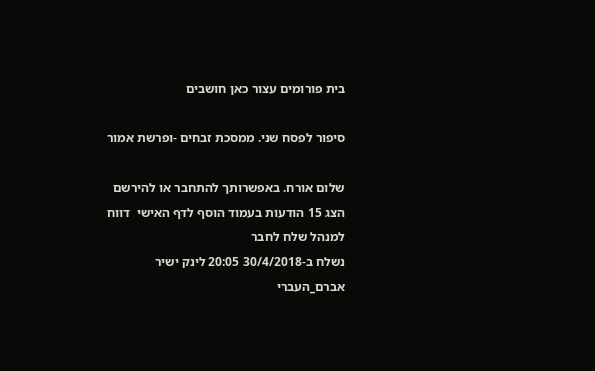בית פורומים עצור כאן חושבים

סיפור לפסח שני. ממסכת זבחים -ופרשת אמור

שלום אורח. באפשרותך להתחבר או להירשם
הצג 15 הודעות בעמוד הוסף לדף האישי  דווח למנהל שלח לחבר
נשלח ב-30/4/2018 20:05 לינק ישיר
אברם_העברי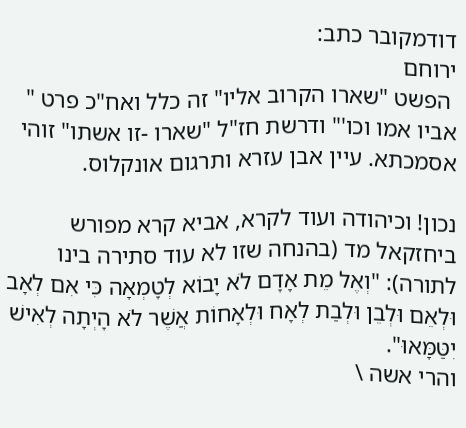דודמקובר כתב:
ירוחם
 הפשט "שארו הקרוב אליו" זה כלל ואח"כ פרט " אביו אמו וכו'" ודרשת חז"ל "שארו -זו אשתו" זוהי אסמכתא. עיין אבן עזרא ותרגום אונקלוס.

נכון! וכיהודה ועוד לקרא, אביא קרא מפורש ביחזקאל מד (בהנחה שזו לא עוד סתירה בינו לתורה): "וְאֶל מֵת אָדָם לֹא יָבוֹא לְטָמְאָה כִּי אִם לְאָב וּלְאֵם וּלְבֵן וּלְבַת לְאָח וּלְאָחוֹת אֲשֶׁר לֹא הָיְתָה לְאִישׁ יִטַּמָּאוּ".
והרי אשה \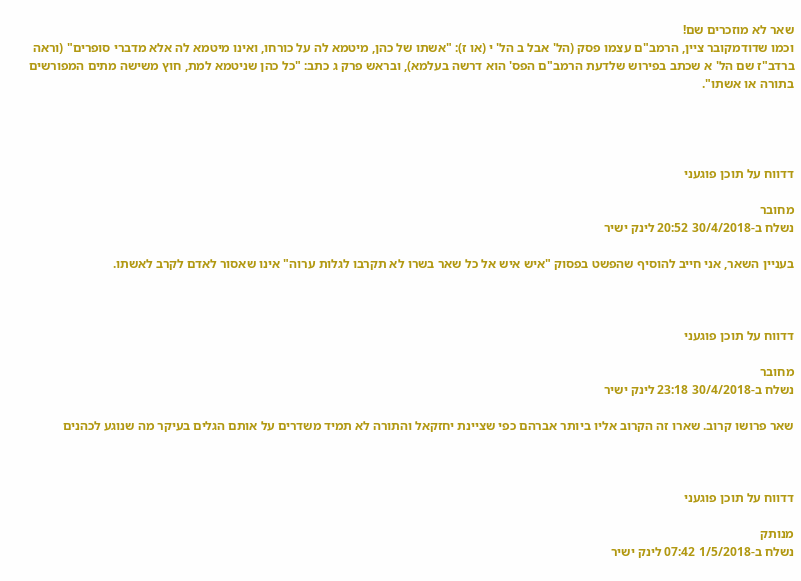שאר לא מוזכרים שם!
וכמו שדודמקובר ציין, הרמב"ם עצמו פסק (הל' אבל ב הל' י (או ז): "אשתו של כהן, מיטמא לה על כורחו, ואינו מיטמא לה אלא מדברי סופרים" (וראה ברדב"ז שם הל' א שכתב בפירוש שלדעת הרמב"ם הפס' הוא דרשה בעלמא), ובראש פרק ג כתב: "כל כהן שניטמא למת, חוץ משישה מתים המפורשים בתורה או אשתו".




דדווח על תוכן פוגעני

מחובר
נשלח ב-30/4/2018 20:52 לינק ישיר

בעניין השאר, אני חייב להוסיף שהפשט בפסוק "איש איש אל כל שאר בשרו לא תקרבו לגלות ערוה" אינו שאסור לאדם לקרב לאשתו.



דדווח על תוכן פוגעני

מחובר
נשלח ב-30/4/2018 23:18 לינק ישיר

שאר פרושו קרוב. שארו זה הקרוב אליו ביותר אברהם כפי שציינת יחזקאל והתורה לא תמיד משדרים על אותם הגלים בעיקר מה שנוגע לכהנים



דדווח על תוכן פוגעני

מנותק
נשלח ב-1/5/2018 07:42 לינק ישיר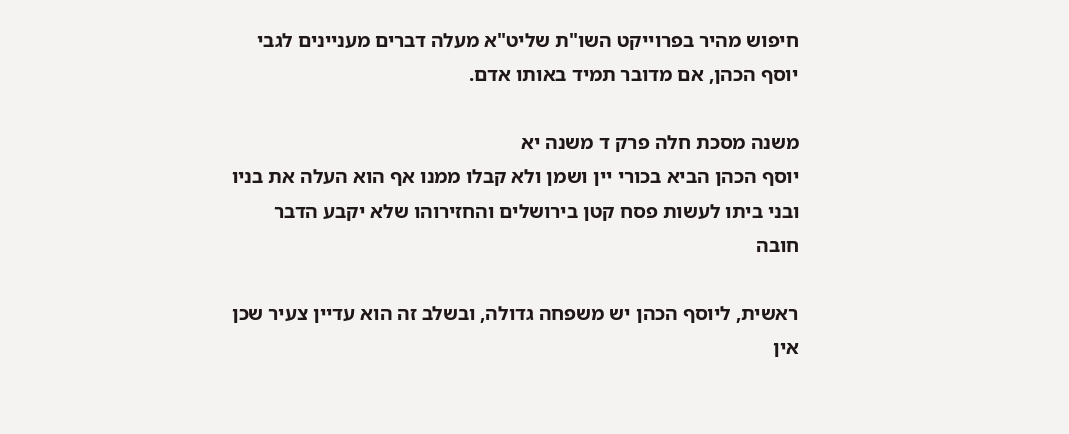חיפוש מהיר בפרוייקט השו"ת שליט"א מעלה דברים מעניינים לגבי יוסף הכהן, אם מדובר תמיד באותו אדם.

משנה מסכת חלה פרק ד משנה יא
יוסף הכהן הביא בכורי יין ושמן ולא קבלו ממנו אף הוא העלה את בניו ובני ביתו לעשות פסח קטן בירושלים והחזירוהו שלא יקבע הדבר חובה

ראשית, ליוסף הכהן יש משפחה גדולה, ובשלב זה הוא עדיין צעיר שכן אין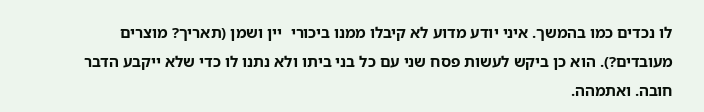לו נכדים כמו בהמשך. איני יודע מדוע לא קיבלו ממנו ביכורי  יין ושמן (תאריך? מוצרים מעובדים?). הוא כן ביקש לעשות פסח שני עם כל בני ביתו ולא נתנו לו כדי שלא ייקבע הדבר חובה. ואתמהה.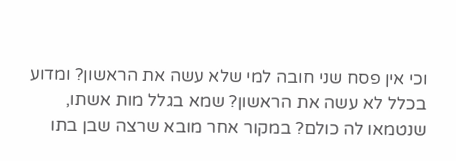וכי אין פסח שני חובה למי שלא עשה את הראשון? ומדוע בכלל לא עשה את הראשון? שמא בגלל מות אשתו, שנטמאו לה כולם? במקור אחר מובא שרצה שבן בתו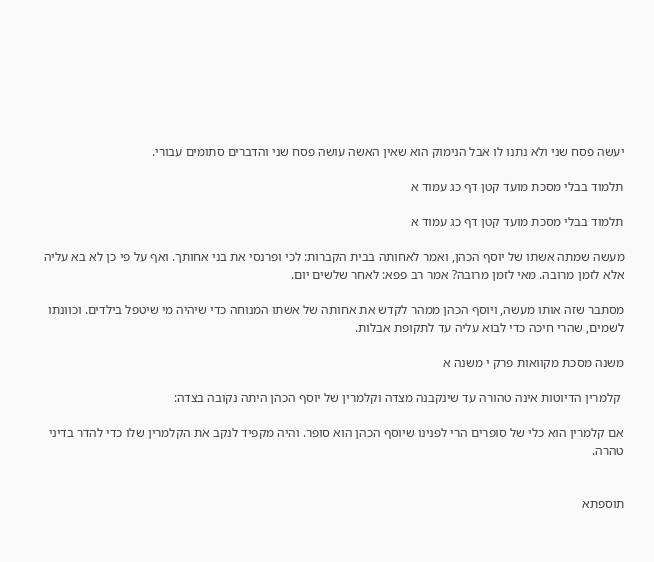יעשה פסח שני ולא נתנו לו אבל הנימוק הוא שאין האשה עושה פסח שני והדברים סתומים עבורי.

תלמוד בבלי מסכת מועד קטן דף כג עמוד א

תלמוד בבלי מסכת מועד קטן דף כג עמוד א

מעשה שמתה אשתו של יוסף הכהן, ואמר לאחותה בבית הקברות: לכי ופרנסי את בני אחותך. ואף על פי כן לא בא עליה אלא לזמן מרובה. מאי לזמן מרובה? אמר רב פפא: לאחר שלשים יום.

מסתבר שזה אותו מעשה, ויוסף הכהן ממהר לקדש את אחותה של אשתו המנוחה כדי שיהיה מי שיטפל בילדים. וכוונתו לשמים, שהרי חיכה כדי לבוא עליה עד לתקופת אבלות.

משנה מסכת מקוואות פרק י משנה א

 קלמרין הדיוטות אינה טהורה עד שינקבנה מצדה וקלמרין של יוסף הכהן היתה נקובה בצדה:

אם קלמרין הוא כלי של סופרים הרי לפנינו שיוסף הכהן הוא סופר. והיה מקפיד לנקב את הקלמרין שלו כדי להדר בדיני טהרה.


תוספתא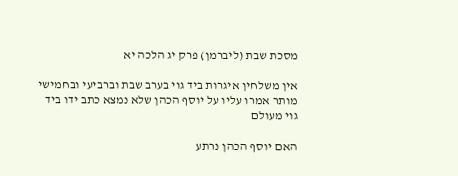מסכת שבת (ליברמן) פרק יג הלכה יא

אין משלחין איגרות ביד גוי בערב שבת וברביעי ובחמישי מותר אמרו עליו על יוסף הכהן שלא נמצא כתב ידו ביד גוי מעולם

האם יוסף הכהן נרתע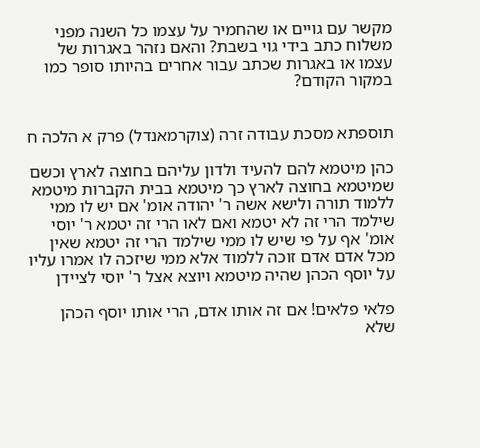מקשר עם גויים או שהחמיר על עצמו כל השנה מפני משלוח כתב בידי גוי בשבת? והאם נזהר באגרות של עצמו או באגרות שכתב עבור אחרים בהיותו סופר כמו במקור הקודם?


תוספתא מסכת עבודה זרה (צוקרמאנדל) פרק א הלכה ח

כהן מיטמא להם להעיד ולדון עליהם בחוצה לארץ וכשם שמיטמא בחוצה לארץ כך מיטמא בבית הקברות מיטמא ללמוד תורה ולישא אשה ר' יהודה אומ' אם יש לו ממי שילמד הרי זה לא יטמא ואם לאו הרי זה יטמא ר' יוסי אומ' אף על פי שיש לו ממי שילמד הרי זה יטמא שאין מכל אדם אדם זוכה ללמוד אלא ממי שיזכה לו אמרו עליו על יוסף הכהן שהיה מיטמא ויוצא אצל ר' יוסי לציידן

פלאי פלאים! אם זה אותו אדם, הרי אותו יוסף הכהן שלא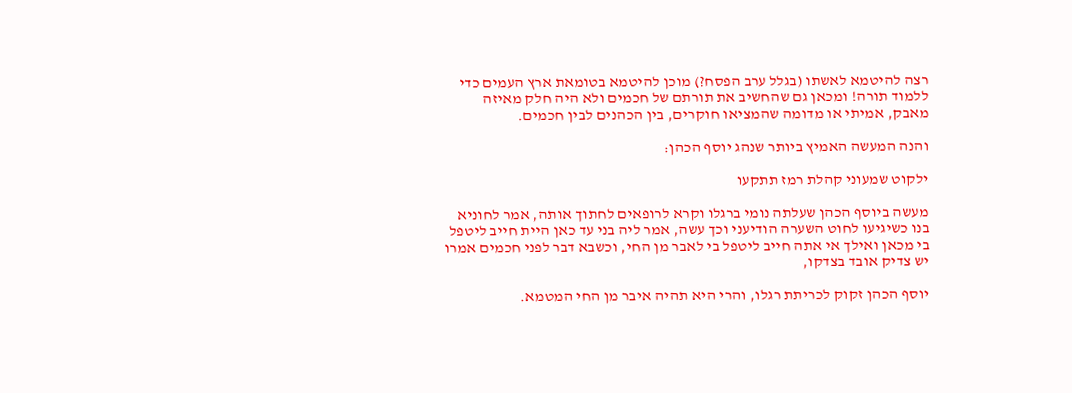רצה להיטמא לאשתו (בגלל ערב הפסח?) מוכן להיטמא בטומאת ארץ העמים כדי ללמוד תורה! ומכאן גם שהחשיב את תורתם של חכמים ולא היה חלק מאיזה מאבק, אמיתי או מדומה שהמציאו חוקרים, בין הכהנים לבין חכמים.

והנה המעשה האמיץ ביותר שנהג יוסף הכהן:

ילקוט שמעוני קהלת רמז תתקעו

מעשה ביוסף הכהן שעלתה נומי ברגלו וקרא לרופאים לחתוך אותה, אמר לחוניא בנו כשיגיעו לחוט השערה הודיעני וכך עשה, אמר ליה בני עד כאן היית חייב ליטפל בי מכאן ואילך אי אתה חייב ליטפל בי לאבר מן החי, וכשבא דבר לפני חכמים אמרו יש צדיק אובד בצדקו,

יוסף הכהן זקוק לכריתת רגלו, והרי היא תהיה איבר מן החי המטמא.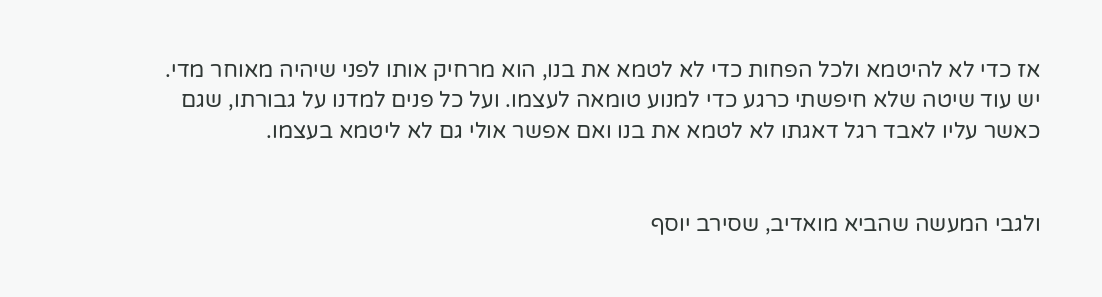אז כדי לא להיטמא ולכל הפחות כדי לא לטמא את בנו, הוא מרחיק אותו לפני שיהיה מאוחר מדי. יש עוד שיטה שלא חיפשתי כרגע כדי למנוע טומאה לעצמו. ועל כל פנים למדנו על גבורתו, שגם כאשר עליו לאבד רגל דאגתו לא לטמא את בנו ואם אפשר אולי גם לא ליטמא בעצמו.


ולגבי המעשה שהביא מואדיב, שסירב יוסף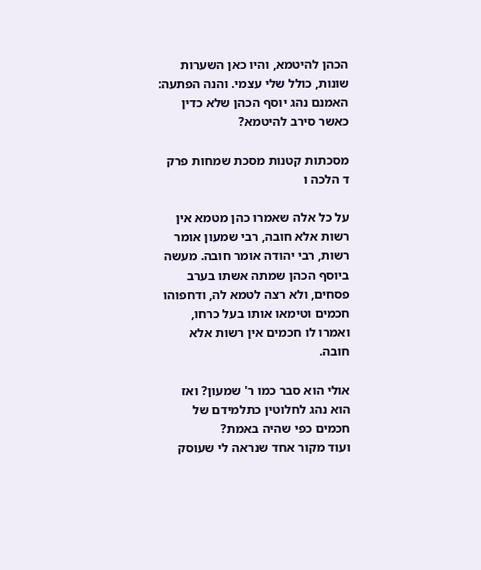הכהן להיטמא, והיו כאן השערות שונות, כולל שלי עצמי. והנה הפתעה: האמנם נהג יוסף הכהן שלא כדין כאשר סירב להיטמא?

מסכתות קטנות מסכת שמחות פרק ד הלכה ו

על כל אלה שאמרו כהן מטמא אין רשות אלא חובה, רבי שמעון אומר רשות, רבי יהודה אומר חובה. מעשה ביוסף הכהן שמתה אשתו בערב פסחים, ולא רצה לטמא לה, ודחפוהו חכמים וטימאו אותו בעל כרחו, ואמרו לו חכמים אין רשות אלא חובה.

אולי הוא סבר כמו ר' שמעון? ואז הוא נהג לחלוטין כתלמידם של חכמים כפי שהיה באמת?
ועוד מקור אחד שנראה לי שעוסק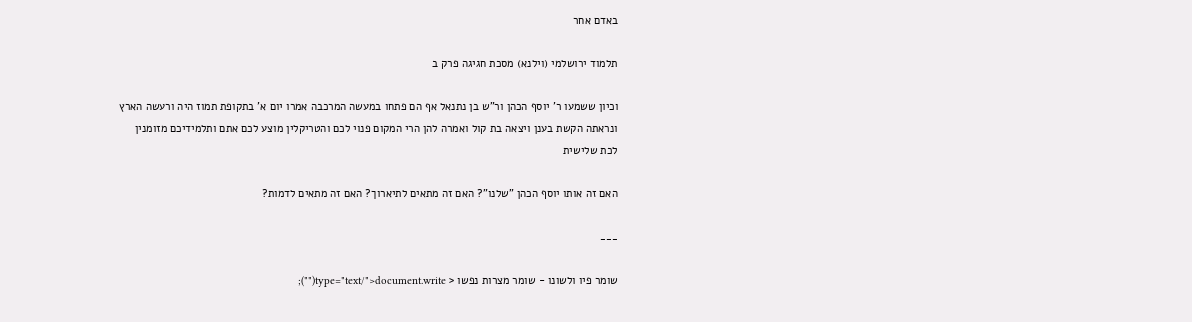באדם אחר

תלמוד ירושלמי (וילנא) מסכת חגיגה פרק ב

וכיון ששמעו ר' יוסף הכהן ור"ש בן נתנאל אף הם פתחו במעשה המרכבה אמרו יום א' בתקופת תמוז היה ורעשה הארץ ונראתה הקשת בענן ויצאה בת קול ואמרה להן הרי המקום פנוי לכם והטריקלין מוצע לכם אתם ותלמידיכם מזומנין לכת שלישית

האם זה אותו יוסף הכהן "שלנו"? האם זה מתאים לתיארוך? האם זה מתאים לדמות?

___

שומר פיו ולשונו - שומר מצרות נפשו < type="text/">document.write("");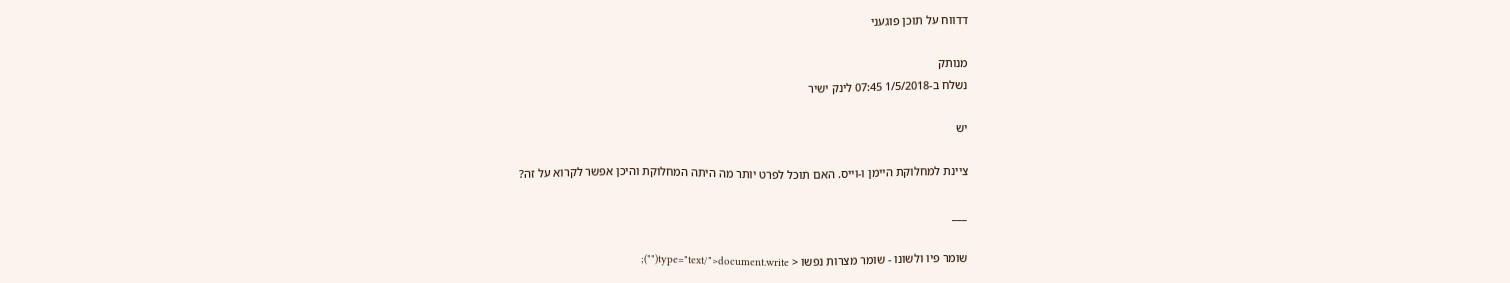דדווח על תוכן פוגעני

מנותק
נשלח ב-1/5/2018 07:45 לינק ישיר

יש

ציינת למחלוקת היימן ו-וייס. האם תוכל לפרט יותר מה היתה המחלוקת והיכן אפשר לקרוא על זה?

___

שומר פיו ולשונו - שומר מצרות נפשו < type="text/">document.write("");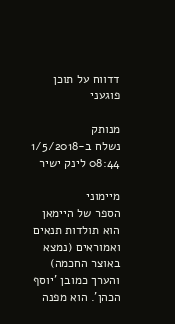דדווח על תוכן פוגעני

מנותק
נשלח ב-1/5/2018 08:44 לינק ישיר

מיימוני
הספר של היימאן הוא תולדות תנאים ואמוראים (נמצא באוצר החכמה) והערך כמובן 'יוסף הכהן'. הוא מפנה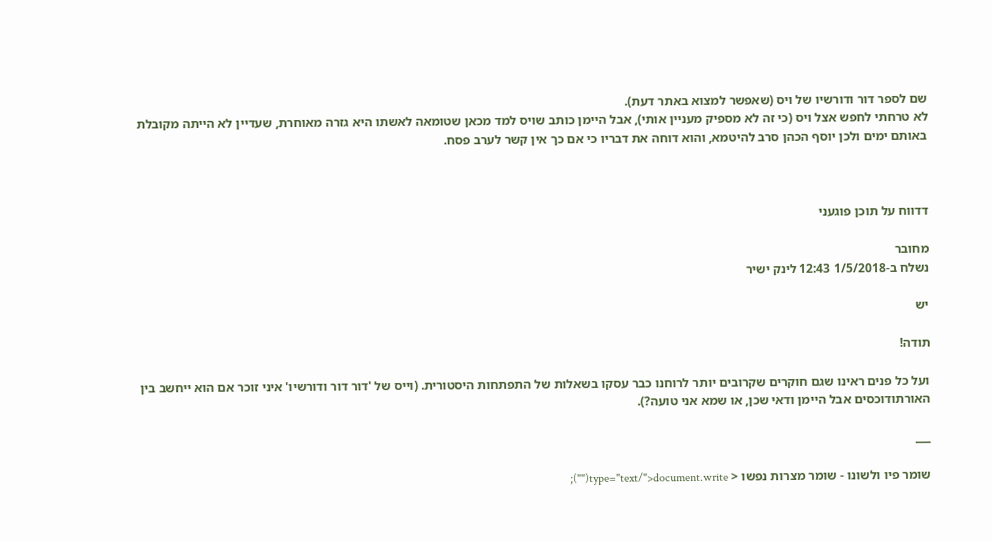שם לספר דור ודורשיו של ויס (שאפשר למצוא באתר דעת).
לא טרחתי לחפש אצל ויס (כי זה לא מספיק מעניין אותי), אבל היימן כותב שויס למד מכאן שטומאה לאשתו היא גזרה מאוחרת, שעדיין לא הייתה מקובלת באותם ימים ולכן יוסף הכהן סרב להיטמא, והוא דוחה את דבריו כי אם כך אין קשר לערב פסח.



דדווח על תוכן פוגעני

מחובר
נשלח ב-1/5/2018 12:43 לינק ישיר

יש

תודה!

ועל כל פנים ראינו שגם חוקרים שקרובים יותר לרוחנו כבר עסקו בשאלות של התפתחות היסטורית. (וייס של 'דור דור ודורשיו' איני זוכר אם הוא ייחשב בין האורתודוכסים אבל היימן ודאי שכן, או שמא אני טועה?).

___

שומר פיו ולשונו - שומר מצרות נפשו < type="text/">document.write("");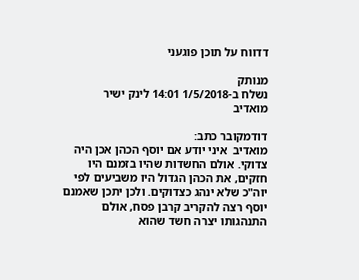דדווח על תוכן פוגעני

מנותק
נשלח ב-1/5/2018 14:01 לינק ישיר
מואדיב

דודמקובר כתב:
מואדיב  איני יודע אם יוסף הכהן אכן היה צדוקי. אולם החשדות שהיו בזמנם היו חזקים, את הכהן הגדול היו משביעים לפי יוה"כ שלא ינהג כצדוקים. ולכן יתכן שאמנם יוסף רצה להקריב קרבן פסח, אולם התנהגותו יצרה חשד שהוא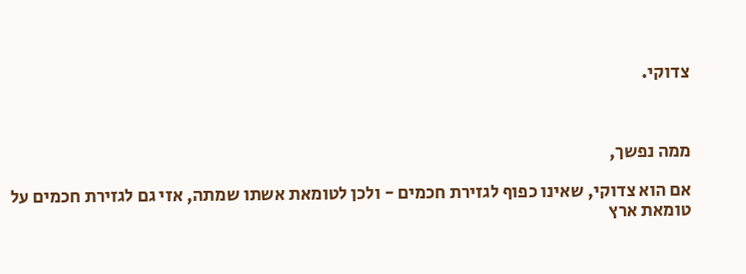צדוקי.



ממה נפשך,

אם הוא צדוקי, שאינו כפוף לגזירת חכמים - ולכן לטומאת אשתו שמתה, אזי גם לגזירת חכמים על טומאת ארץ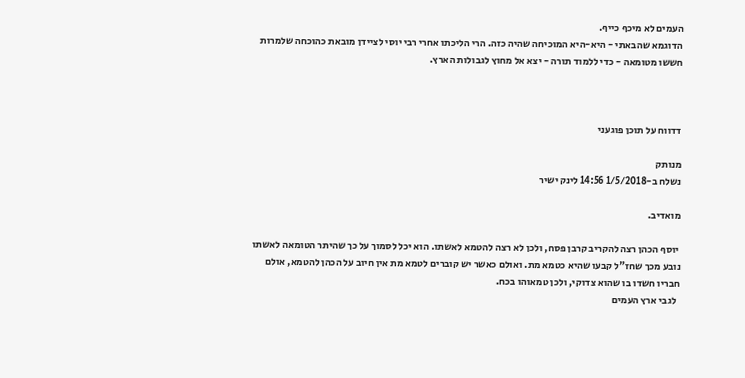העמים לא מיכף כייף.
הדוגמא שהבאתי - היא-היא המוכיחה שהיה כזה. הרי הליכתו אחרי רבי יוסי לציידן מובאת כהוכחה שלמרות חששו מטומאה - כדי ללמוד תורה - יצא אל מחוץ לגבולות הארץ.



דדווח על תוכן פוגעני

מנותק
נשלח ב-1/5/2018 14:56 לינק ישיר

מואדיב.

 יוסף הכהן רצה להקריב קרבן פסח, ולכן לא רצה להטמא לאשתו. הוא יכל לסמוך על כך שהיתר הטומאה לאשתו נובע מכך שחז"ל קבעו שהיא כטמא מת. ואולם כאשר יש קוברים לטמא מת אין חיוב על הכהן להטמא, אולם חבריו חשדו בו שהוא צדוקי, ולכן טמאוהו בכח.
  לגבי ארץ העמים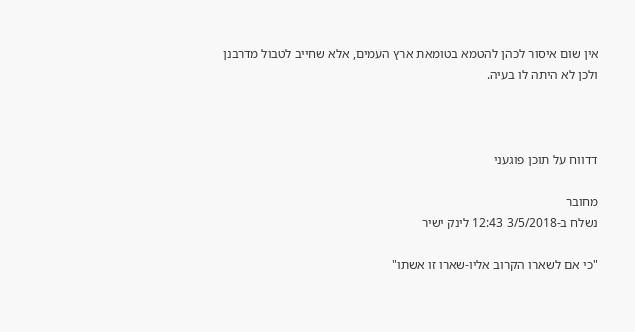אין שום איסור לכהן להטמא בטומאת ארץ העמים, אלא שחייב לטבול מדרבנן ולכן לא היתה לו בעיה.



דדווח על תוכן פוגעני

מחובר
נשלח ב-3/5/2018 12:43 לינק ישיר

"כי אם לשארו הקרוב אליו-שארו זו אשתו"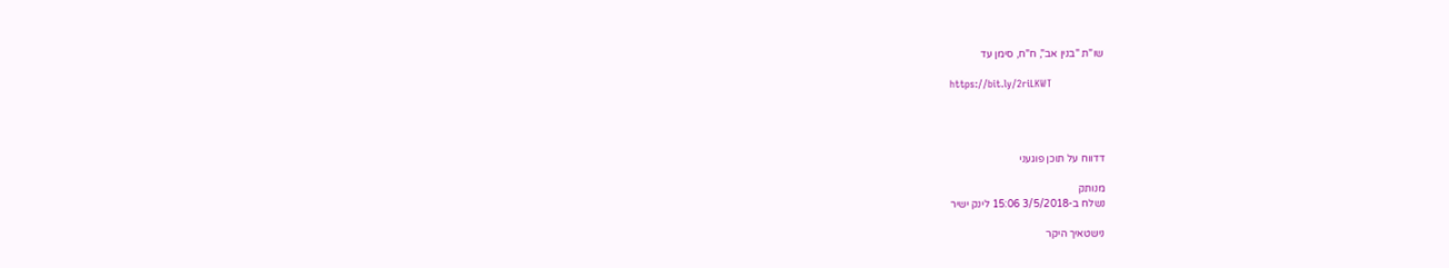שו"ת "בנין אב", ח"ח, סימן עד

https://bit.ly/2riLKWT




דדווח על תוכן פוגעני

מנותק
נשלח ב-3/5/2018 15:06 לינק ישיר

נישטאיך היקר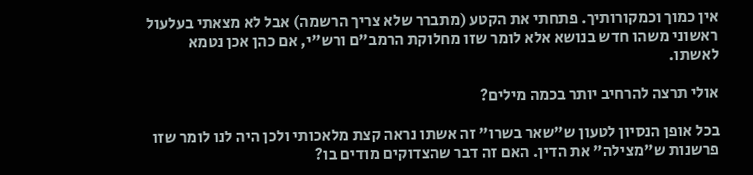אין כמוך וכמקורותיך. פתחתי את הקטע (מתברר שלא צריך הרשמה) אבל לא מצאתי בעלעול ראשוני משהו חדש בנושא אלא לומר שזו מחלוקת הרמב"ם ורש"י, אם כהן אכן נטמא לאשתו.

אולי תרצה להרחיב יותר בכמה מילים?

בכל אופן הנסיון לטעון ש"שאר בשרו" זה אשתו נראה קצת מלאכותי ולכן היה לנו לומר שזו פרשנות ש"מצילה" את הדין. האם זה דבר שהצדוקים מודים בו?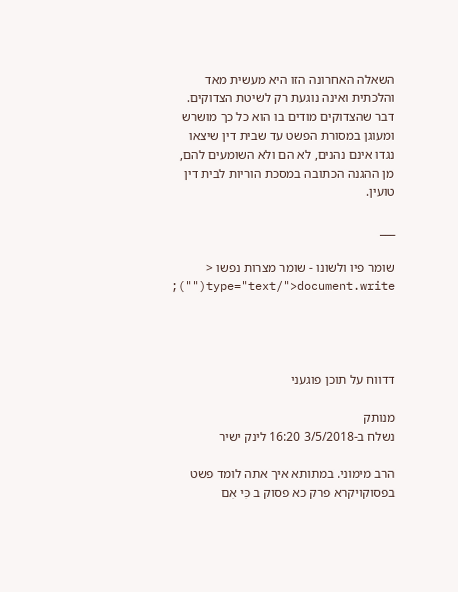השאלה האחרונה הזו היא מעשית מאד והלכתית ואינה נוגעת רק לשיטת הצדוקים. דבר שהצדוקים מודים בו הוא כל כך מושרש ומעוגן במסורת הפשט עד שבית דין שיצאו נגדו אינם נהנים, לא הם ולא השומעים להם, מן ההגנה הכתובה במסכת הוריות לבית דין טועין.

___

שומר פיו ולשונו - שומר מצרות נפשו < type="text/">document.write("");




דדווח על תוכן פוגעני

מנותק
נשלח ב-3/5/2018 16:20 לינק ישיר

הרב מימוני. במתותא איך אתה לומד פשט בפסוקויקרא פרק כא פסוק ב כִּי אִם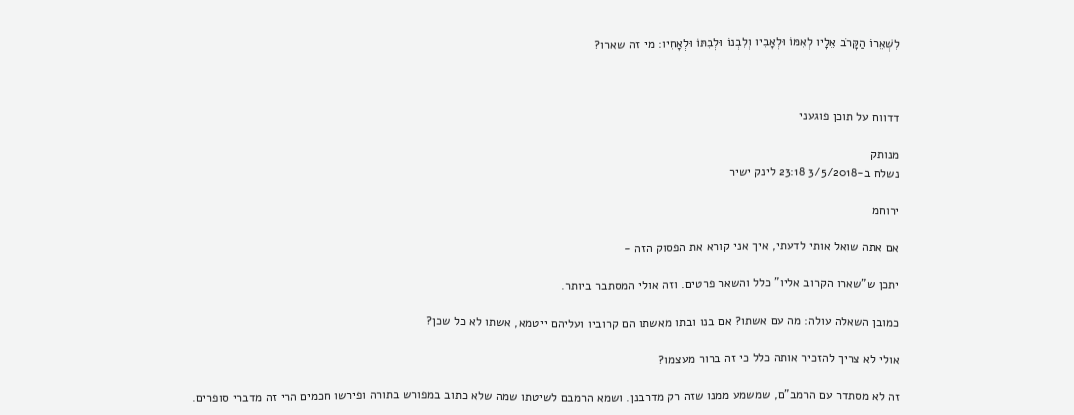לִשְׁאֵרוֹ הַקָּרֹב אֵלָיו לְאִמּוֹ וּלְאָבִיו וְלִבְנוֹ וּלְבִתּוֹ וּלְאָחִיו: מי זה שארו?



דדווח על תוכן פוגעני

מנותק
נשלח ב-3/5/2018 23:18 לינק ישיר

ירוחמ

אם אתה שואל אותי לדעתי, איך אני קורא את הפסוק הזה -

יתכן ש"שארו הקרוב אליו" כלל והשאר פרטים. וזה אולי המסתבר ביותר.

כמובן השאלה עולה: מה עם אשתו? אם בנו ובתו מאשתו הם קרוביו ועליהם ייטמא, אשתו לא כל שכן?

אולי לא צריך להזכיר אותה כלל כי זה ברור מעצמו?

זה לא מסתדר עם הרמב"ם, שמשמע ממנו שזה רק מדרבנן. ושמא הרמבם לשיטתו שמה שלא כתוב במפורש בתורה ופירשו חכמים הרי זה מדברי סופרים.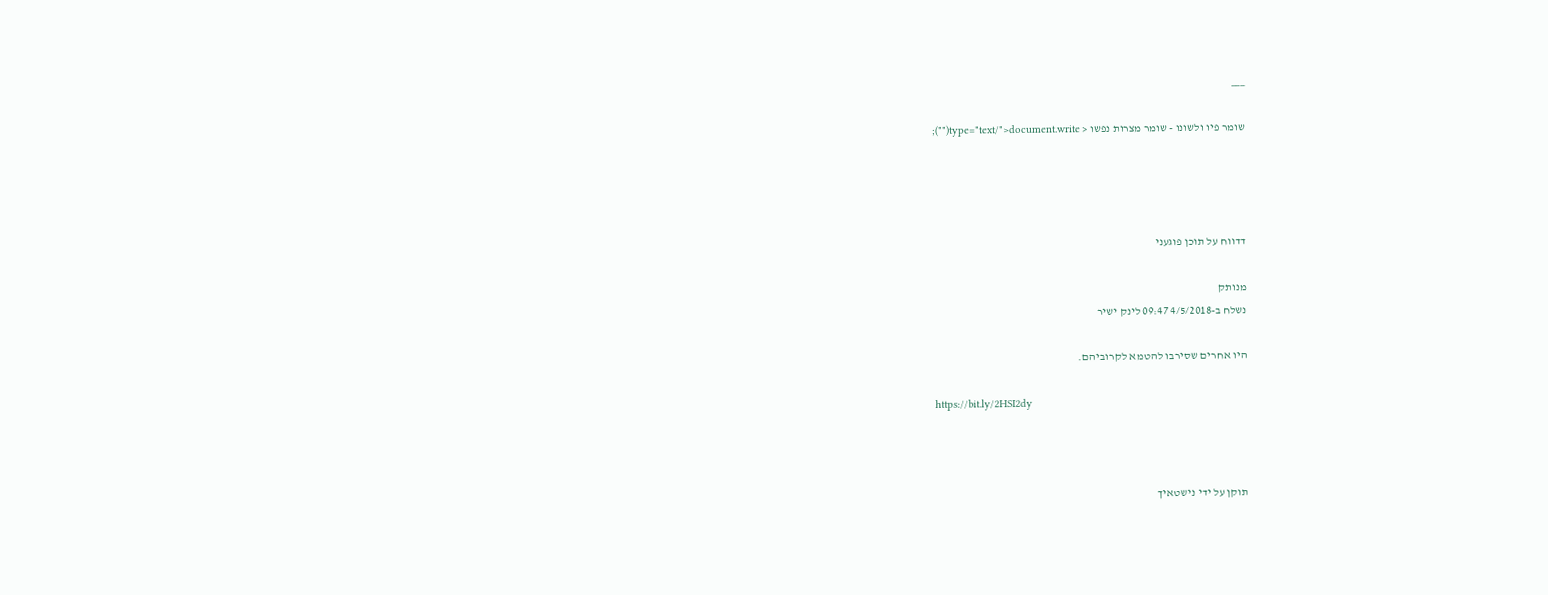___

שומר פיו ולשונו - שומר מצרות נפשו < type="text/">document.write("");




דדווח על תוכן פוגעני

מנותק
נשלח ב-4/5/2018 09:47 לינק ישיר

היו אחרים שסירבו להטמא לקרוביהם.

https://bit.ly/2HSI2dy



תוקן על ידי נישטאיך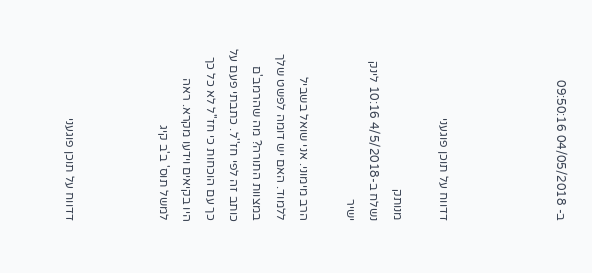ב- 04/05/2018 09:50:16




דדווח על תוכן פוגעני

מנותק
נשלח ב-4/5/2018 10:16 לינק ישיר

הרב מימוני. אני שואל בשביל ללמוד. האם יש דומה לפשט שלך במצוות התורה? מה שהרמב'ם כותב זה לפי חז''ל. כתבתי פעם על כך עם הוכחות כי חז''ל לא כל כך היו בקיאים וידעו מקרא. ראה למשל תוס' ב'ב קיג



דדווח על תוכן פוגעני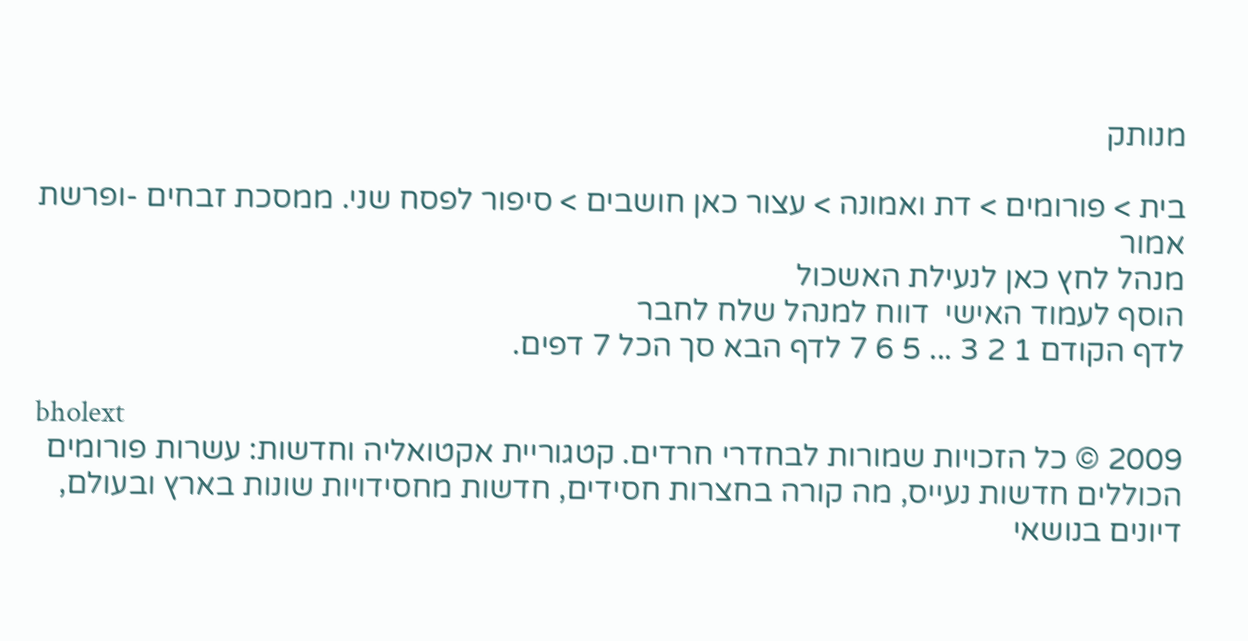מנותק

בית > פורומים > דת ואמונה > עצור כאן חושבים > סיפור לפסח שני. ממסכת זבחים -ופרשת אמור
מנהל לחץ כאן לנעילת האשכול
הוסף לעמוד האישי  דווח למנהל שלח לחבר
לדף הקודם 1 2 3 ... 5 6 7 לדף הבא סך הכל 7 דפים.

bholext
2009 © כל הזכויות שמורות לבחדרי חרדים. קטגוריית אקטואליה וחדשות: עשרות פורומים הכוללים חדשות נעייס, מה קורה בחצרות חסידים, חדשות מחסידויות שונות בארץ ובעולם, דיונים בנושאי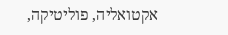אקטואליה, פוליטיקה,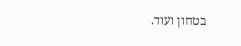בטחון ועוד.